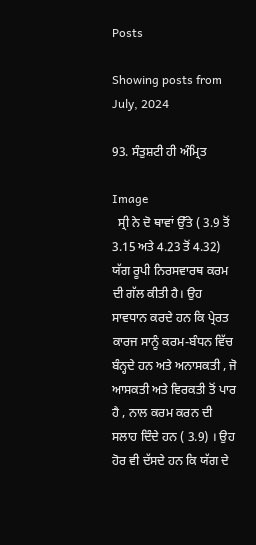Posts

Showing posts from July, 2024

93. ਸੰਤੁਸ਼ਟੀ ਹੀ ਅੰਮ੍ਰਿਤ

Image
  ਸ੍ਰੀ ਨੇ ਦੋ ਥਾਵਾਂ ਉੱਤੇ ( 3.9 ਤੋਂ 3.15 ਅਤੇ 4.23 ਤੋਂ 4.32) ਯੱਗ ਰੂਪੀ ਨਿਰਸਵਾਰਥ ਕਰਮ ਦੀ ਗੱਲ ਕੀਤੀ ਹੈ। ਉਹ ਸਾਵਧਾਨ ਕਰਦੇ ਹਨ ਕਿ ਪ੍ਰੇਰਤ ਕਾਰਜ ਸਾਨੂੰ ਕਰਮ-ਬੰਧਨ ਵਿੱਚ ਬੰਨ੍ਹਦੇ ਹਨ ਅਤੇ ਅਨਾਸਕਤੀ , ਜੋ ਆਸਕਤੀ ਅਤੇ ਵਿਰਕਤੀ ਤੋਂ ਪਾਰ ਹੈ , ਨਾਲ ਕਰਮ ਕਰਨ ਦੀ ਸਲਾਹ ਦਿੰਦੇ ਹਨ ( 3.9) । ਉਹ ਹੋਰ ਵੀ ਦੱਸਦੇ ਹਨ ਕਿ ਯੱਗ ਦੇ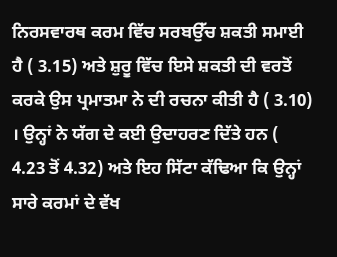ਨਿਰਸਵਾਰਥ ਕਰਮ ਵਿੱਚ ਸਰਬਉੱਚ ਸ਼ਕਤੀ ਸਮਾਈ ਹੈ ( 3.15) ਅਤੇ ਸ਼ੁਰੂ ਵਿੱਚ ਇਸੇ ਸ਼ਕਤੀ ਦੀ ਵਰਤੋਂ ਕਰਕੇ ਉਸ ਪ੍ਰਮਾਤਮਾ ਨੇ ਦੀ ਰਚਨਾ ਕੀਤੀ ਹੈ ( 3.10) । ਉਨ੍ਹਾਂ ਨੇ ਯੱਗ ਦੇ ਕਈ ਉਦਾਹਰਣ ਦਿੱਤੇ ਹਨ ( 4.23 ਤੋਂ 4.32) ਅਤੇ ਇਹ ਸਿੱਟਾ ਕੱਢਿਆ ਕਿ ਉਨ੍ਹਾਂ ਸਾਰੇ ਕਰਮਾਂ ਦੇ ਵੱਖ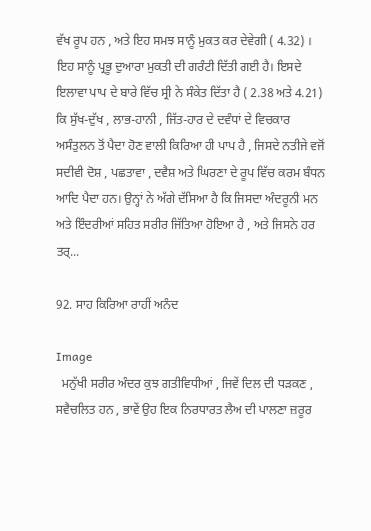ਵੱਖ ਰੂਪ ਹਨ , ਅਤੇ ਇਹ ਸਮਝ ਸਾਨੂੰ ਮੁਕਤ ਕਰ ਦੇਵੇਗੀ ( 4.32) । ਇਹ ਸਾਨੂੰ ਪ੍ਰਭੂ ਦੁਆਰਾ ਮੁਕਤੀ ਦੀ ਗਰੰਟੀ ਦਿੱਤੀ ਗਈ ਹੈ। ਇਸਦੇ ਇਲਾਵਾ ਪਾਪ ਦੇ ਬਾਰੇ ਵਿੱਚ ਸ੍ਰੀ ਨੇ ਸੰਕੇਤ ਦਿੱਤਾ ਹੈ ( 2.38 ਅਤੇ 4.21) ਕਿ ਸੁੱਖ-ਦੁੱਖ , ਲਾਭ-ਹਾਨੀ , ਜਿੱਤ-ਹਾਰ ਦੇ ਦਵੰਧਾਂ ਦੇ ਵਿਚਕਾਰ ਅਸੰਤੁਲਨ ਤੋਂ ਪੈਦਾ ਹੋਣ ਵਾਲੀ ਕਿਰਿਆ ਹੀ ਪਾਪ ਹੈ , ਜਿਸਦੇ ਨਤੀਜੇ ਵਜੋਂ ਸਦੀਵੀ ਦੋਸ਼ , ਪਛਤਾਵਾ , ਦਵੈਸ਼ ਅਤੇ ਘਿਰਣਾ ਦੇ ਰੂਪ ਵਿੱਚ ਕਰਮ ਬੰਧਨ ਆਦਿ ਪੈਦਾ ਹਨ। ਉਨ੍ਹਾਂ ਨੇ ਅੱਗੇ ਦੱਸਿਆ ਹੈ ਕਿ ਜਿਸਦਾ ਅੰਦਰੂਨੀ ਮਨ ਅਤੇ ਇੰਦਰੀਆਂ ਸਹਿਤ ਸਰੀਰ ਜਿੱਤਿਆ ਹੋਇਆ ਹੈ , ਅਤੇ ਜਿਸਨੇ ਹਰ ਤਰ੍...

92. ਸਾਹ ਕਿਰਿਆ ਰਾਹੀਂ ਅਨੰਦ

Image
  ਮਨੁੱਖੀ ਸਰੀਰ ਅੰਦਰ ਕੁਝ ਗਤੀਵਿਧੀਆਂ , ਜਿਵੇਂ ਦਿਲ ਦੀ ਧੜਕਣ , ਸਵੈਚਲਿਤ ਹਨ , ਭਾਵੇਂ ਉਹ ਇਕ ਨਿਰਧਾਰਤ ਲੈਅ ਦੀ ਪਾਲਣਾ ਜ਼ਰੂਰ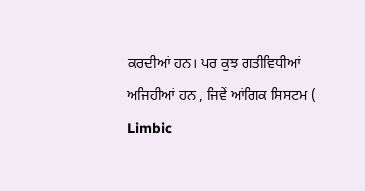ਕਰਦੀਆਂ ਹਨ। ਪਰ ਕੁਝ ਗਤੀਵਿਧੀਆਂ ਅਜਿਹੀਆਂ ਹਨ , ਜਿਵੇਂ ਆਂਗਿਕ ਸਿਸਟਮ ( Limbic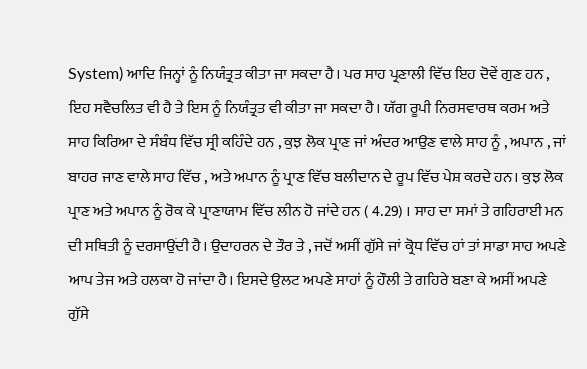System) ਆਦਿ ਜਿਨ੍ਹਾਂ ਨੂੰ ਨਿਯੰਤ੍ਰਤ ਕੀਤਾ ਜਾ ਸਕਦਾ ਹੈ। ਪਰ ਸਾਹ ਪ੍ਰਣਾਲੀ ਵਿੱਚ ਇਹ ਦੋਵੇਂ ਗੁਣ ਹਨ , ਇਹ ਸਵੈਚਲਿਤ ਵੀ ਹੈ ਤੇ ਇਸ ਨੂੰ ਨਿਯੰਤ੍ਰਤ ਵੀ ਕੀਤਾ ਜਾ ਸਕਦਾ ਹੈ। ਯੱਗ ਰੂਪੀ ਨਿਰਸਵਾਰਥ ਕਰਮ ਅਤੇ ਸਾਹ ਕਿਰਿਆ ਦੇ ਸੰਬੰਧ ਵਿੱਚ ਸ੍ਰੀ ਕਹਿੰਦੇ ਹਨ , ਕੁਝ ਲੋਕ ਪ੍ਰਾਣ ਜਾਂ ਅੰਦਰ ਆਉਣ ਵਾਲੇ ਸਾਹ ਨੂੰ , ਅਪਾਨ , ਜਾਂ ਬਾਹਰ ਜਾਣ ਵਾਲੇ ਸਾਹ ਵਿੱਚ , ਅਤੇ ਅਪਾਨ ਨੂੰ ਪ੍ਰਾਣ ਵਿੱਚ ਬਲੀਦਾਨ ਦੇ ਰੂਪ ਵਿੱਚ ਪੇਸ਼ ਕਰਦੇ ਹਨ। ਕੁਝ ਲੋਕ ਪ੍ਰਾਣ ਅਤੇ ਅਪਾਨ ਨੂੰ ਰੋਕ ਕੇ ਪ੍ਰਾਣਾਯਾਮ ਵਿੱਚ ਲੀਨ ਹੋ ਜਾਂਦੇ ਹਨ ( 4.29) । ਸਾਹ ਦਾ ਸਮਾਂ ਤੇ ਗਹਿਰਾਈ ਮਨ ਦੀ ਸਥਿਤੀ ਨੂੰ ਦਰਸਾਉਂਦੀ ਹੈ। ਉਦਾਹਰਨ ਦੇ ਤੌਰ ਤੇ , ਜਦੋਂ ਅਸੀਂ ਗੁੱਸੇ ਜਾਂ ਕ੍ਰੋਧ ਵਿੱਚ ਹਾਂ ਤਾਂ ਸਾਡਾ ਸਾਹ ਅਪਣੇ ਆਪ ਤੇਜ ਅਤੇ ਹਲਕਾ ਹੋ ਜਾਂਦਾ ਹੈ। ਇਸਦੇ ਉਲਟ ਅਪਣੇ ਸਾਹਾਂ ਨੂੰ ਹੌਲੀ ਤੇ ਗਹਿਰੇ ਬਣਾ ਕੇ ਅਸੀਂ ਅਪਣੇ ਗੁੱਸੇ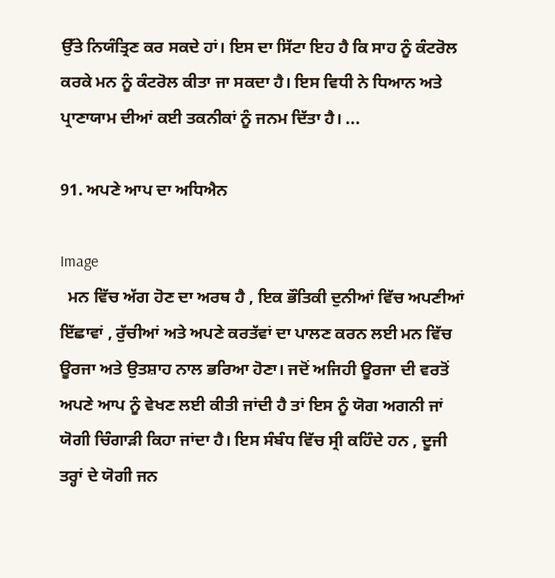ਉੱਤੇ ਨਿਯੰਤ੍ਰਿਣ ਕਰ ਸਕਦੇ ਹਾਂ। ਇਸ ਦਾ ਸਿੱਟਾ ਇਹ ਹੈ ਕਿ ਸਾਹ ਨੂੰ ਕੰਟਰੋਲ ਕਰਕੇ ਮਨ ਨੂੰ ਕੰਟਰੋਲ ਕੀਤਾ ਜਾ ਸਕਦਾ ਹੈ। ਇਸ ਵਿਧੀ ਨੇ ਧਿਆਨ ਅਤੇ ਪ੍ਰਾਣਾਯਾਮ ਦੀਆਂ ਕਈ ਤਕਨੀਕਾਂ ਨੂੰ ਜਨਮ ਦਿੱਤਾ ਹੈ। ...

91. ਅਪਣੇ ਆਪ ਦਾ ਅਧਿਐਨ

Image
  ਮਨ ਵਿੱਚ ਅੱਗ ਹੋਣ ਦਾ ਅਰਥ ਹੈ , ਇਕ ਭੌਤਿਕੀ ਦੁਨੀਆਂ ਵਿੱਚ ਅਪਣੀਆਂ ਇੱਛਾਵਾਂ , ਰੁੱਚੀਆਂ ਅਤੇ ਅਪਣੇ ਕਰਤੱਵਾਂ ਦਾ ਪਾਲਣ ਕਰਨ ਲਈ ਮਨ ਵਿੱਚ ਊਰਜਾ ਅਤੇ ਉਤਸ਼ਾਹ ਨਾਲ ਭਰਿਆ ਹੋਣਾ। ਜਦੋਂ ਅਜਿਹੀ ਊਰਜਾ ਦੀ ਵਰਤੋਂ ਅਪਣੇ ਆਪ ਨੂੰ ਵੇਖਣ ਲਈ ਕੀਤੀ ਜਾਂਦੀ ਹੈ ਤਾਂ ਇਸ ਨੂੰ ਯੋਗ ਅਗਨੀ ਜਾਂ ਯੋਗੀ ਚਿੰਗਾੜੀ ਕਿਹਾ ਜਾਂਦਾ ਹੈ। ਇਸ ਸੰਬੰਧ ਵਿੱਚ ਸ੍ਰੀ ਕਹਿੰਦੇ ਹਨ , ਦੂਜੀ ਤਰ੍ਹਾਂ ਦੇ ਯੋਗੀ ਜਨ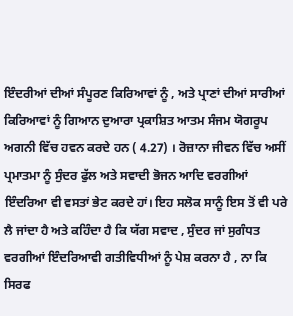ਇੰਦਰੀਆਂ ਦੀਆਂ ਸੰਪੂਰਣ ਕਿਰਿਆਵਾਂ ਨੂੰ , ਅਤੇ ਪ੍ਰਾਣਾਂ ਦੀਆਂ ਸਾਰੀਆਂ ਕਿਰਿਆਵਾਂ ਨੂੰ ਗਿਆਨ ਦੁਆਰਾ ਪ੍ਰਕਾਸ਼ਿਤ ਆਤਮ ਸੰਜਮ ਯੋਗਰੂਪ ਅਗਨੀ ਵਿੱਚ ਹਵਨ ਕਰਦੇ ਹਨ ( 4.27) । ਰੋਜ਼ਾਨਾ ਜੀਵਨ ਵਿੱਚ ਅਸੀਂ ਪ੍ਰਮਾਤਮਾ ਨੂੰ ਸੁੰਦਰ ਫੁੱਲ ਅਤੇ ਸਵਾਦੀ ਭੋਜਨ ਆਦਿ ਵਰਗੀਆਂ ਇੰਦਰਿਆ ਵੀ ਵਸਤਾਂ ਭੇਟ ਕਰਦੇ ਹਾਂ। ਇਹ ਸਲੋਕ ਸਾਨੂੰ ਇਸ ਤੋਂ ਵੀ ਪਰੇ ਲੈ ਜਾਂਦਾ ਹੈ ਅਤੇ ਕਹਿੰਦਾ ਹੈ ਕਿ ਯੱਗ ਸਵਾਦ , ਸੁੰਦਰ ਜਾਂ ਸੁਗੰਧਤ ਵਰਗੀਆਂ ਇੰਦਰਿਆਵੀ ਗਤੀਵਿਧੀਆਂ ਨੂੰ ਪੇਸ਼ ਕਰਨਾ ਹੈ , ਨਾ ਕਿ ਸਿਰਫ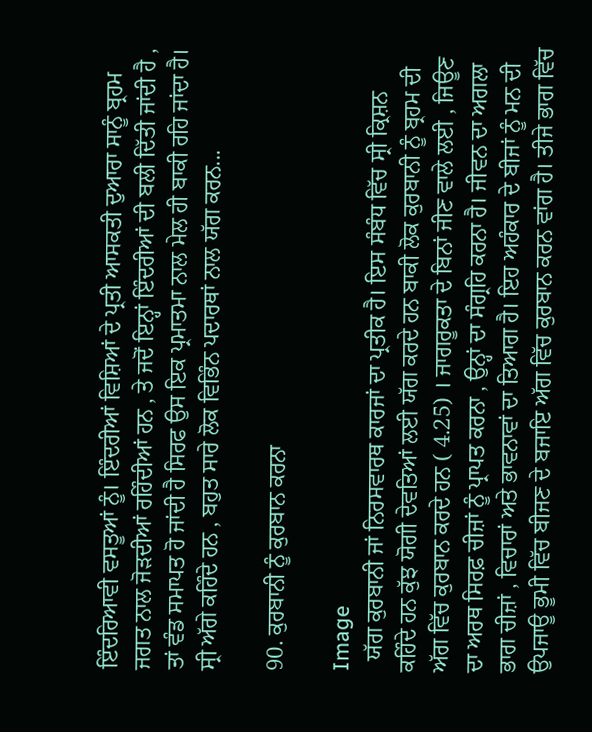ਇੰਦਰਿਆਵੀ ਵਸਤੂਆਂ ਨੂੰ। ਇੰਦਰੀਆਂ ਵਿਸ਼ਿਆਂ ਦੇ ਪ੍ਰਤੀ ਆਸਕਤੀ ਦੁਆਰਾ ਸਾਨੂੰ ਬ੍ਰਹਮ ਜਗਤ ਨਾਲ ਜੋੜਦੀਆਂ ਰਹਿੰਦੀਆਂ ਹਨ , ਤੇ ਜਦੋਂ ਇਨ੍ਹਾਂ ਇੰਦਰੀਆਂ ਦੀ ਬਲੀ ਦਿੱਤੀ ਜਾਂਦੀ ਹੈ , ਤਾਂ ਵੰਡ ਸਮਾਪਤ ਹੋ ਜਾਂਦੀ ਹੈ ਸਿਰਫ ਉਸ ਇਕ ਪ੍ਰਮਾਤਮਾ ਨਾਲ ਮੇਲ ਹੀ ਬਾਕੀ ਰਹਿ ਜਾਂਦਾ ਹੈ। ਸ੍ਰੀ ਅੱਗੇ ਕਹਿੰਦੇ ਹਨ , ਬਹੁਤ ਸਾਰੇ ਲੋਕ ਵਿਭਿੰਨ ਪਦਾਰਥਾਂ ਨਾਲ ਯੱਗ ਕਰਨ...

90. ਕੁਰਬਾਨੀ ਨੂੰ ਕੁਰਬਾਨ ਕਰਨਾ

Image
  ਯੱਗ ਕੁਰਬਾਨੀ ਜਾਂ ਨਿਰਸਵਾਰਥ ਕਾਰਜਾਂ ਦਾ ਪ੍ਰਤੀਕ ਹੈ। ਇਸ ਸੰਬੰਧ ਵਿੱਚ ਸ੍ਰੀ ਕ੍ਰਿਸ਼ਨ ਕਹਿੰਦੇ ਹਨ ਕੁੱਝ ਯੋਗੀ ਦੇਵਤਿਆਂ ਲਈ ਯੱਗ ਕਰਦੇ ਹਨ ਬਾਕੀ ਲੋਕ ਕੁਰਬਾਨੀ ਨੂੰ ਬ੍ਰਹਮ ਦੀ ਅੱਗ ਵਿੱਚ ਕੁਰਬਾਨ ਕਰਦੇ ਹਨ ( 4.25) । ਜਾਗਰੂਕਤਾ ਦੇ ਬਿਨਾਂ ਜੀਣ ਵਾਲੇ ਲਈ , ਜਿਊਣ ਦਾ ਅਰਥ ਸਿਰਫ਼ ਚੀਜ਼ਾਂ ਨੂੰ ਪ੍ਰਾਪਤ ਕਰਨਾ , ਉਨ੍ਹਾਂ ਦਾ ਸੰਗ੍ਰਹਿ ਕਰਨਾ ਹੈ। ਜੀਵਨ ਦਾ ਅਗਲਾ ਭਾਗ ਚੀਜ਼ਾਂ , ਵਿਚਾਰਾਂ ਅਤੇ ਭਾਵਨਾਵਾਂ ਦਾ ਤਿਆਗ ਹੈ। ਇਹ ਅਹੰਕਾਰ ਦੇ ਬੀਜਾਂ ਨੂੰ ਮਨ ਦੀ ਉਪਜਾਊ ਭੂਮੀ ਵਿੱਚ ਬੀਜਣ ਦੇ ਬਜਾਇ ਅੱਗ ਵਿੱਚ ਕੁਰਬਾਨ ਕਰਨ ਵਾਂਗ ਹੈ। ਤੀਜੇ ਭਾਗ ਵਿੱਚ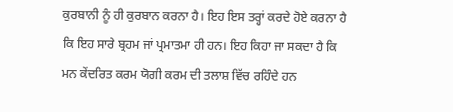ਕੁਰਬਾਨੀ ਨੂੰ ਹੀ ਕੁਰਬਾਨ ਕਰਨਾ ਹੈ। ਇਹ ਇਸ ਤਰ੍ਹਾਂ ਕਰਦੇ ਹੋਏ ਕਰਨਾ ਹੈ ਕਿ ਇਹ ਸਾਰੇ ਬ੍ਰਹਮ ਜਾਂ ਪ੍ਰਮਾਤਮਾ ਹੀ ਹਨ। ਇਹ ਕਿਹਾ ਜਾ ਸਕਦਾ ਹੈ ਕਿ ਮਨ ਕੇਂਦਰਿਤ ਕਰਮ ਯੋਗੀ ਕਰਮ ਦੀ ਤਲਾਸ਼ ਵਿੱਚ ਰਹਿੰਦੇ ਹਨ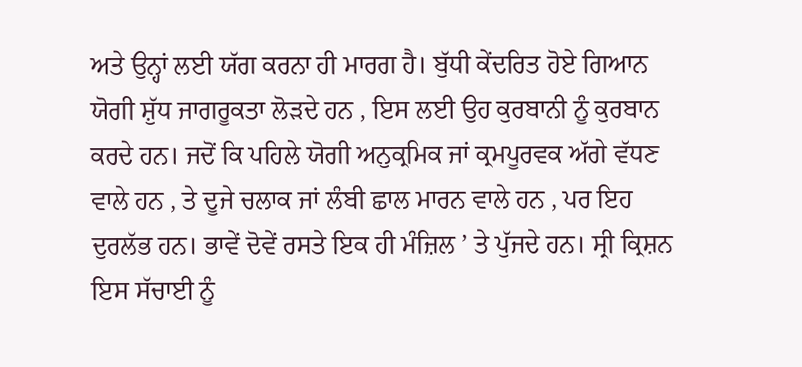ਅਤੇ ਉਨ੍ਹਾਂ ਲਈ ਯੱਗ ਕਰਨਾ ਹੀ ਮਾਰਗ ਹੈ। ਬੁੱਧੀ ਕੇਂਦਰਿਤ ਹੋਏ ਗਿਆਨ ਯੋਗੀ ਸ਼ੁੱਧ ਜਾਗਰੂਕਤਾ ਲੋੜਦੇ ਹਨ , ਇਸ ਲਈ ਉਹ ਕੁਰਬਾਨੀ ਨੂੰ ਕੁਰਬਾਨ ਕਰਦੇ ਹਨ। ਜਦੋਂ ਕਿ ਪਹਿਲੇ ਯੋਗੀ ਅਨੁਕ੍ਰਮਿਕ ਜਾਂ ਕ੍ਰਮਪੂਰਵਕ ਅੱਗੇ ਵੱਧਣ ਵਾਲੇ ਹਨ , ਤੇ ਦੂਜੇ ਚਲਾਕ ਜਾਂ ਲੰਬੀ ਛਾਲ ਮਾਰਨ ਵਾਲੇ ਹਨ , ਪਰ ਇਹ ਦੁਰਲੱਭ ਹਨ। ਭਾਵੇਂ ਦੋਵੇਂ ਰਸਤੇ ਇਕ ਹੀ ਮੰਜ਼ਿਲ ’ ਤੇ ਪੁੱਜਦੇ ਹਨ। ਸ੍ਰੀ ਕ੍ਰਿਸ਼ਨ ਇਸ ਸੱਚਾਈ ਨੂੰ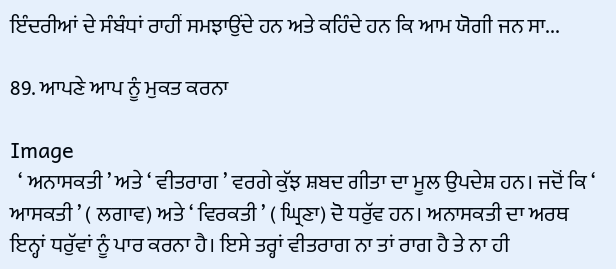ਇੰਦਰੀਆਂ ਦੇ ਸੰਬੰਧਾਂ ਰਾਹੀਂ ਸਮਝਾਉਂਦੇ ਹਨ ਅਤੇ ਕਹਿੰਦੇ ਹਨ ਕਿ ਆਮ ਯੋਗੀ ਜਨ ਸਾ...

89. ਆਪਣੇ ਆਪ ਨੂੰ ਮੁਕਤ ਕਰਨਾ

Image
  ‘ ਅਨਾਸਕਤੀ ’ ਅਤੇ ‘ ਵੀਤਰਾਗ ’ ਵਰਗੇ ਕੁੱਝ ਸ਼ਬਦ ਗੀਤਾ ਦਾ ਮੂਲ ਉਪਦੇਸ਼ ਹਨ। ਜਦੋਂ ਕਿ ‘ ਆਸਕਤੀ ’ ( ਲਗਾਵ) ਅਤੇ ‘ ਵਿਰਕਤੀ ’ ( ਘ੍ਰਿਣਾ) ਦੋ ਧਰੁੱਵ ਹਨ। ਅਨਾਸਕਤੀ ਦਾ ਅਰਥ ਇਨ੍ਹਾਂ ਧਰੁੱਵਾਂ ਨੂੰ ਪਾਰ ਕਰਨਾ ਹੈ। ਇਸੇ ਤਰ੍ਹਾਂ ਵੀਤਰਾਗ ਨਾ ਤਾਂ ਰਾਗ ਹੈ ਤੇ ਨਾ ਹੀ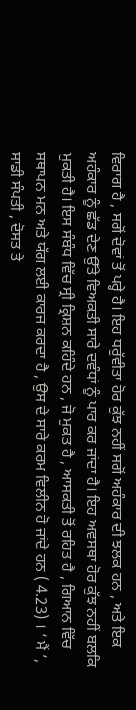ਵਿਰਾਗ ਹੈ , ਸਗੋਂ ਦੋਵਾਂ ਤੋਂ ਪਰ੍ਹੇ ਹੈ। ਇਹ ਧਰੁੱਵੀਤਾ ਹੋਰ ਕੁੱਝ ਨਹੀਂ ਸਗੋਂ ਅਹੰਕਾਰ ਦੀ ਝਲਕ ਹਨ , ਅਤੇ ਇਕ ਅਹੰਕਾਰ ਨੂੰ ਛੱਡ ਦੇਣ ਉੱਤੇ ਵਿਅਕਤੀ ਸਾਰੇ ਦਵੰਧਾਂ ਨੂੰ ਪਾਰ ਕਰ ਜਾਂਦਾ ਹੈ। ਇਹ ਅਵਸਥਾ ਹੋਰ ਕੁੱਝ ਨਹੀਂ ਬਲਕਿ ਮੁਕਤੀ ਹੈ। ਇਸ ਸੰਬੰਧ ਵਿੱਚ ਸ੍ਰੀ ਕ੍ਰਿਸ਼ਨ ਕਹਿੰਦੇ ਹਨ , ਜੋ ਮੁਕਤ ਹੈ , ਆਸਕਤੀ ਤੋਂ ਰਹਿਤ ਹੈ , ਗਿਆਨ ਵਿੱਚ ਸਥਾਪਨ ਮਨ ਅਤੇ ਯੱਗ ਲਈ ਕਾਰਜ ਕਰਦਾ ਹੈ , ਉਸ ਦੇ ਸਾਰੇ ਕਰਮ ਵਿਲੀਨ ਹੋ ਜਾਂਦੇ ਹਨ ( 4.23) । ‘ ਮੈਂ ’, ਸਾਡੀ ਸੰਪਤੀ , ਦੋਸਤ ਤੇ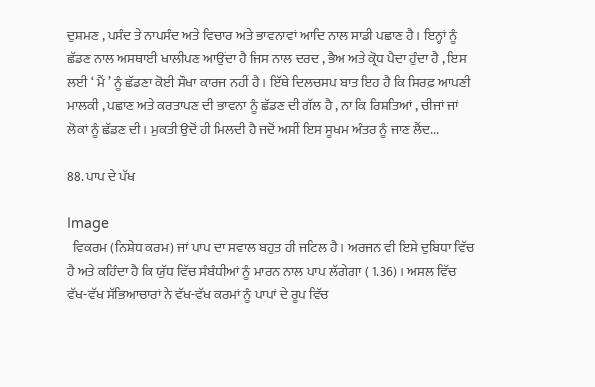ਦੁਸ਼ਮਣ , ਪਸੰਦ ਤੇ ਨਾਪਸੰਦ ਅਤੇ ਵਿਚਾਰ ਅਤੇ ਭਾਵਨਾਵਾਂ ਆਦਿ ਨਾਲ ਸਾਡੀ ਪਛਾਣ ਹੈ। ਇਨ੍ਹਾਂ ਨੂੰ ਛੱਡਣ ਨਾਲ ਅਸਥਾਈ ਖਾਲੀਪਣ ਆਉਂਦਾ ਹੈ ਜਿਸ ਨਾਲ ਦਰਦ , ਭੈਅ ਅਤੇ ਕ੍ਰੋਧ ਪੈਦਾ ਹੁੰਦਾ ਹੈ , ਇਸ ਲਈ ‘ ਮੈਂ ’ ਨੂੰ ਛੱਡਣਾ ਕੋਈ ਸੌਖਾ ਕਾਰਜ ਨਹੀਂ ਹੈ। ਇੱਥੇ ਦਿਲਚਸਪ ਬਾਤ ਇਹ ਹੈ ਕਿ ਸਿਰਫ਼ ਆਪਣੀ ਮਾਲਕੀ , ਪਛਾਣ ਅਤੇ ਕਰਤਾਪਣ ਦੀ ਭਾਵਨਾ ਨੂੰ ਛੱਡਣ ਦੀ ਗੱਲ ਹੈ , ਨਾ ਕਿ ਰਿਸ਼ਤਿਆਂ , ਚੀਜਾਂ ਜਾਂ ਲੋਕਾਂ ਨੂੰ ਛੱਡਣ ਦੀ। ਮੁਕਤੀ ਉਦੋਂ ਹੀ ਮਿਲਦੀ ਹੈ ਜਦੋਂ ਅਸੀਂ ਇਸ ਸੂਖਮ ਅੰਤਰ ਨੂੰ ਜਾਣ ਲੈਂਦ...

88. ਪਾਪ ਦੇ ਪੱਖ

Image
  ਵਿਕਰਮ (ਨਿਸ਼ੇਧ ਕਰਮ) ਜਾਂ ਪਾਪ ਦਾ ਸਵਾਲ ਬਹੁਤ ਹੀ ਜਟਿਲ ਹੈ। ਅਰਜਨ ਵੀ ਇਸੇ ਦੁਬਿਧਾ ਵਿੱਚ ਹੈ ਅਤੇ ਕਹਿੰਦਾ ਹੈ ਕਿ ਯੁੱਧ ਵਿੱਚ ਸੰਬੰਧੀਆਂ ਨੂੰ ਮਾਰਨ ਨਾਲ ਪਾਪ ਲੱਗੇਗਾ ( 1.36) । ਅਸਲ ਵਿੱਚ ਵੱਖ-ਵੱਖ ਸੱਭਿਆਚਾਰਾਂ ਨੇ ਵੱਖ-ਵੱਖ ਕਰਮਾਂ ਨੂੰ ਪਾਪਾਂ ਦੇ ਰੂਪ ਵਿੱਚ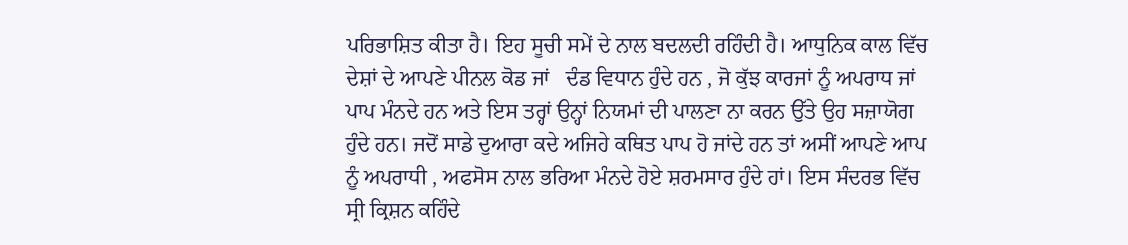ਪਰਿਭਾਸ਼ਿਤ ਕੀਤਾ ਹੈ। ਇਹ ਸੂਚੀ ਸਮੇਂ ਦੇ ਨਾਲ ਬਦਲਦੀ ਰਹਿੰਦੀ ਹੈ। ਆਧੁਨਿਕ ਕਾਲ ਵਿੱਚ ਦੇਸ਼ਾਂ ਦੇ ਆਪਣੇ ਪੀਨਲ ਕੋਡ ਜਾਂ   ਦੰਡ ਵਿਧਾਨ ਹੁੰਦੇ ਹਨ , ਜੋ ਕੁੱਝ ਕਾਰਜਾਂ ਨੂੰ ਅਪਰਾਧ ਜਾਂ ਪਾਪ ਮੰਨਦੇ ਹਨ ਅਤੇ ਇਸ ਤਰ੍ਹਾਂ ਉਨ੍ਹਾਂ ਨਿਯਮਾਂ ਦੀ ਪਾਲਣਾ ਨਾ ਕਰਨ ਉੱਤੇ ਉਹ ਸਜ਼ਾਯੋਗ ਹੁੰਦੇ ਹਨ। ਜਦੋਂ ਸਾਡੇ ਦੁਆਰਾ ਕਦੇ ਅਜਿਹੇ ਕਥਿਤ ਪਾਪ ਹੋ ਜਾਂਦੇ ਹਨ ਤਾਂ ਅਸੀਂ ਆਪਣੇ ਆਪ ਨੂੰ ਅਪਰਾਧੀ , ਅਫਸੋਸ ਨਾਲ ਭਰਿਆ ਮੰਨਦੇ ਹੋਏ ਸ਼ਰਮਸਾਰ ਹੁੰਦੇ ਹਾਂ। ਇਸ ਸੰਦਰਭ ਵਿੱਚ ਸ੍ਰੀ ਕ੍ਰਿਸ਼ਨ ਕਹਿੰਦੇ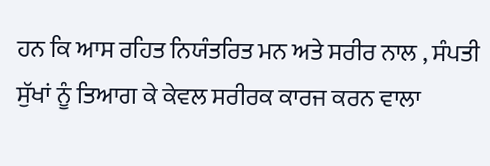ਹਨ ਕਿ ਆਸ ਰਹਿਤ ਨਿਯੰਤਰਿਤ ਮਨ ਅਤੇ ਸਰੀਰ ਨਾਲ , ਸੰਪਤੀ ਸੁੱਖਾਂ ਨੂੰ ਤਿਆਗ ਕੇ ਕੇਵਲ ਸਰੀਰਕ ਕਾਰਜ ਕਰਨ ਵਾਲਾ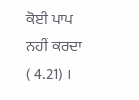ਕੋਈ ਪਾਪ ਨਹੀਂ ਕਰਦਾ ( 4.21) ।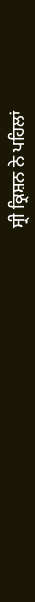ਸ੍ਰੀ ਕ੍ਰਿਸ਼ਨ ਨੇ ਪਹਿਲਾਂ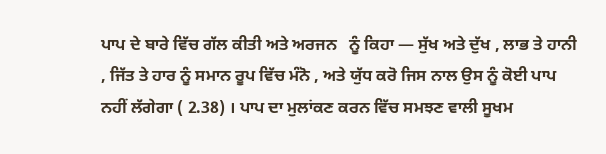ਪਾਪ ਦੇ ਬਾਰੇ ਵਿੱਚ ਗੱਲ ਕੀਤੀ ਅਤੇ ਅਰਜਨ   ਨੂੰ ਕਿਹਾ — ਸੁੱਖ ਅਤੇ ਦੁੱਖ , ਲਾਭ ਤੇ ਹਾਨੀ , ਜਿੱਤ ਤੇ ਹਾਰ ਨੂੰ ਸਮਾਨ ਰੂਪ ਵਿੱਚ ਮੰਨੋ , ਅਤੇ ਯੁੱਧ ਕਰੋ ਜਿਸ ਨਾਲ ਉਸ ਨੂੰ ਕੋਈ ਪਾਪ ਨਹੀਂ ਲੱਗੇਗਾ ( 2.38) । ਪਾਪ ਦਾ ਮੁਲਾਂਕਣ ਕਰਨ ਵਿੱਚ ਸਮਝਣ ਵਾਲੀ ਸੂਖਮ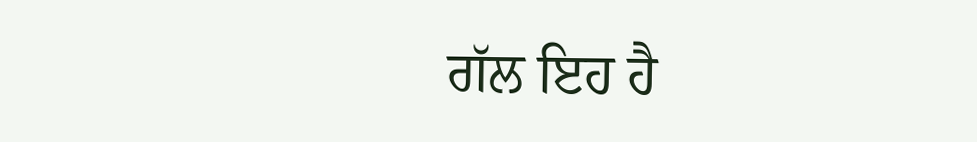ਗੱਲ ਇਹ ਹੈ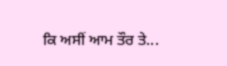ਕਿ ਅਸੀਂ ਆਮ ਤੌਰ ਤੇ...